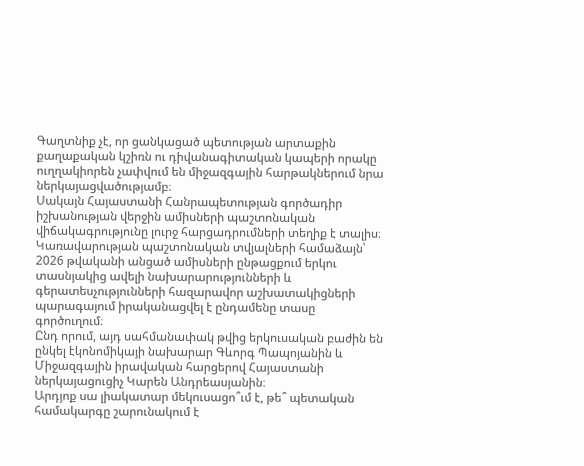Գաղտնիք չէ, որ ցանկացած պետության արտաքին քաղաքական կշիռն ու դիվանագիտական կապերի որակը ուղղակիորեն չափվում են միջազգային հարթակներում նրա ներկայացվածությամբ։
Սակայն Հայաստանի Հանրապետության գործադիր իշխանության վերջին ամիսների պաշտոնական վիճակագրությունը լուրջ հարցադրումների տեղիք է տալիս։
Կառավարության պաշտոնական տվյալների համաձայն՝ 2026 թվականի անցած ամիսների ընթացքում երկու տասնյակից ավելի նախարարությունների և գերատեսչությունների հազարավոր աշխատակիցների պարագայում իրականացվել է ընդամենը տասը գործուղում։
Ընդ որում, այդ սահմանափակ թվից երկուսական բաժին են ընկել էկոնոմիկայի նախարար Գևորգ Պապոյանին և Միջազգային իրավական հարցերով Հայաստանի ներկայացուցիչ Կարեն Անդրեասյանին։
Արդյոք սա լիակատար մեկուսացո՞ւմ է, թե՞ պետական համակարգը շարունակում է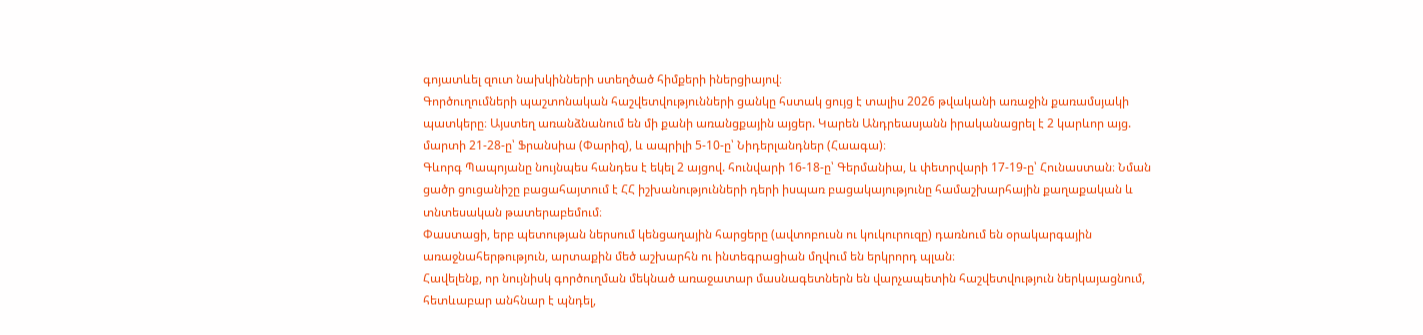գոյատևել զուտ նախկինների ստեղծած հիմքերի իներցիայով։
Գործուղումների պաշտոնական հաշվետվությունների ցանկը հստակ ցույց է տալիս 2026 թվականի առաջին քառամսյակի պատկերը։ Այստեղ առանձնանում են մի քանի առանցքային այցեր. Կարեն Անդրեասյանն իրականացրել է 2 կարևոր այց. մարտի 21-28-ը՝ Ֆրանսիա (Փարիզ), և ապրիլի 5-10-ը՝ Նիդերլանդներ (Հաագա)։
Գևորգ Պապոյանը նույնպես հանդես է եկել 2 այցով. հունվարի 16-18-ը՝ Գերմանիա, և փետրվարի 17-19-ը՝ Հունաստան։ Նման ցածր ցուցանիշը բացահայտում է ՀՀ իշխանությունների դերի իսպառ բացակայությունը համաշխարհային քաղաքական և տնտեսական թատերաբեմում։
Փաստացի, երբ պետության ներսում կենցաղային հարցերը (ավտոբուսն ու կուկուրուզը) դառնում են օրակարգային առաջնահերթություն, արտաքին մեծ աշխարհն ու ինտեգրացիան մղվում են երկրորդ պլան։
Հավելենք, որ նույնիսկ գործուղման մեկնած առաջատար մասնագետներն են վարչապետին հաշվետվություն ներկայացնում, հետևաբար անհնար է պնդել,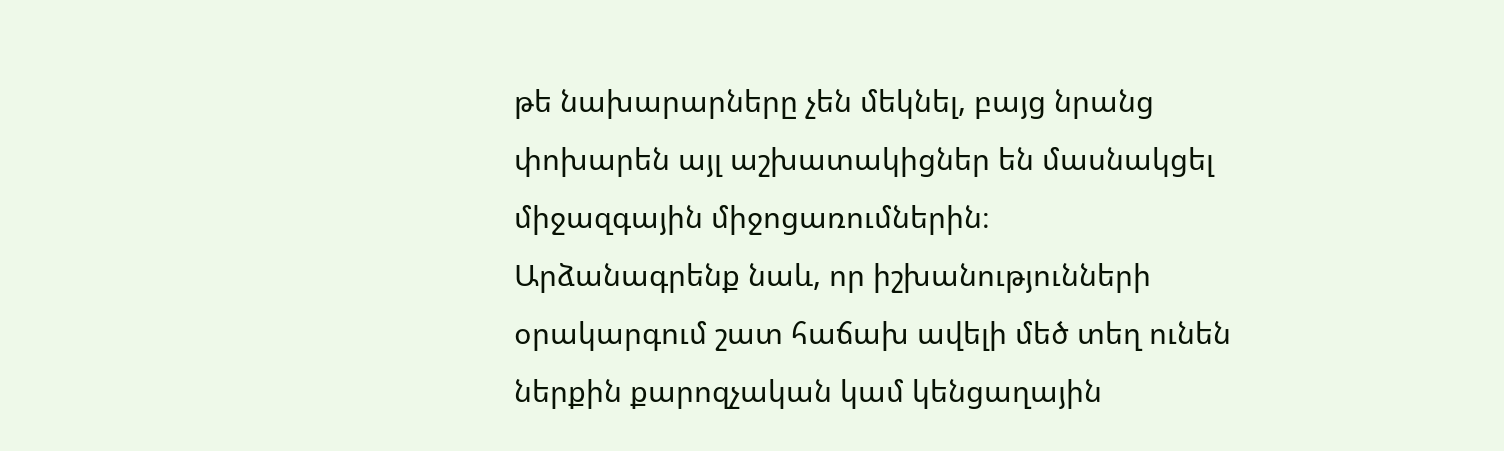թե նախարարները չեն մեկնել, բայց նրանց փոխարեն այլ աշխատակիցներ են մասնակցել միջազգային միջոցառումներին։
Արձանագրենք նաև, որ իշխանությունների օրակարգում շատ հաճախ ավելի մեծ տեղ ունեն ներքին քարոզչական կամ կենցաղային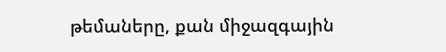թեմաները, քան միջազգային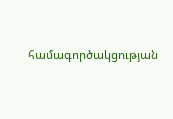համագործակցության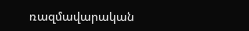ռազմավարական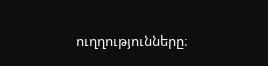ուղղությունները։